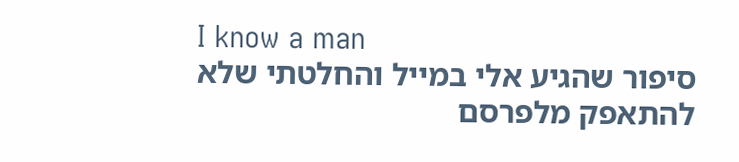I know a man
סיפור שהגיע אלי במייל והחלטתי שלא להתאפק מלפרסם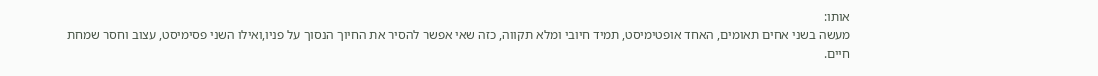אותו:
מעשה בשני אחים תאומים, האחד אופטימיסט, תמיד חיובי ומלא תקווה, כזה שאי אפשר להסיר את החיוך הנסוך על פניו,ואילו השני פסימיסט, עצוב וחסר שמחת חיים.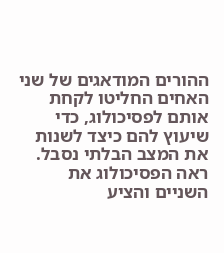ההורים המודאגים של שני האחים החליטו לקחת אותם לפסיכולוג, כדי שיעוץ להם כיצד לשנות את המצב הבלתי נסבל.
ראה הפסיכולוג את השניים והציע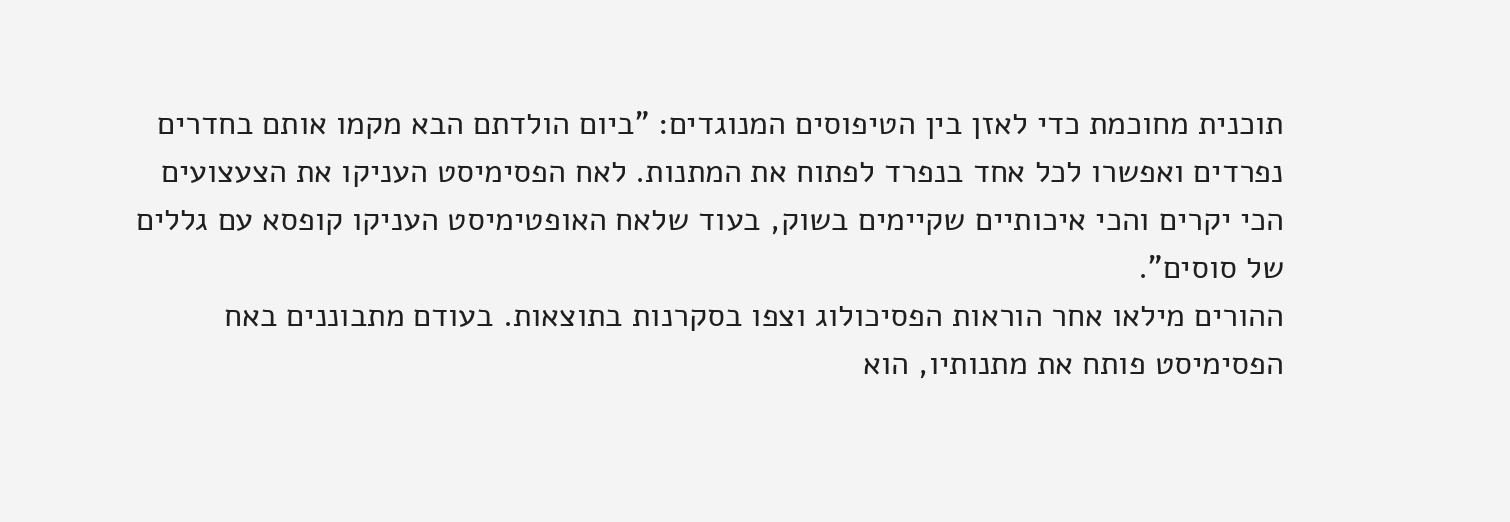תוכנית מחוכמת כדי לאזן בין הטיפוסים המנוגדים: "ביום הולדתם הבא מקמו אותם בחדרים נפרדים ואפשרו לכל אחד בנפרד לפתוח את המתנות. לאח הפסימיסט העניקו את הצעצועים הכי יקרים והכי איכותיים שקיימים בשוק, בעוד שלאח האופטימיסט העניקו קופסא עם גללים של סוסים".
ההורים מילאו אחר הוראות הפסיכולוג וצפו בסקרנות בתוצאות. בעודם מתבוננים באח הפסימיסט פותח את מתנותיו, הוא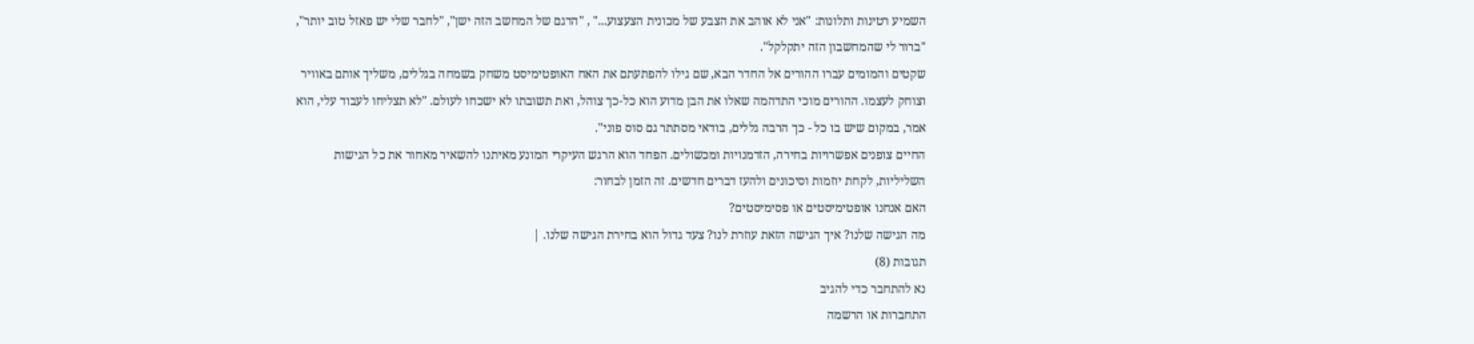השמיע רטינות ותלונות: "אני לא אוהב את הצבע של מכונית הצעצוע..." , "הדגם של המחשב הזה ישן", "לחבר שלי יש פאזל טוב יותר", "ברור לי שהמחשבון הזה יתקלקל".
שקטים והמומים עברו ההורים אל החדר הבא, שם גילו להפתעתם את האח האופטימיסט משחק בשמחה בגללים, משליך אותם באוויר וצוחק לעצמו. ההורים מוכי התדהמה שאלו את הבן מדוע הוא כל-כך צוהל, ואת תשובתו לא ישכחו לעולם. "לא תצליחו לעבוד עלי, הוא אמר, במקום שיש בו כל - כך הרבה גללים, בודאי מסתתר גם סוס פוני".
החיים צופנים אפשרויות בחירה, הזדמנויות ומכשולים. הפחד הוא הרגש העיקרי המונע מאיתנו להשאיר מאחור את כל הגישות השליליות, לקחת יוזמות וסיכונים ולהעז דברים חדשים. זה הזמן לבחור:
האם אנחנו אופטימיסטים או פסימיסטים?
מה הגישה שלנו? איך הגישה הזאת עוזרת לנו? צעד גדול הוא בחירת הגישה שלנו. |
תגובות (8)
נא להתחבר כדי להגיב
התחברות או הרשמה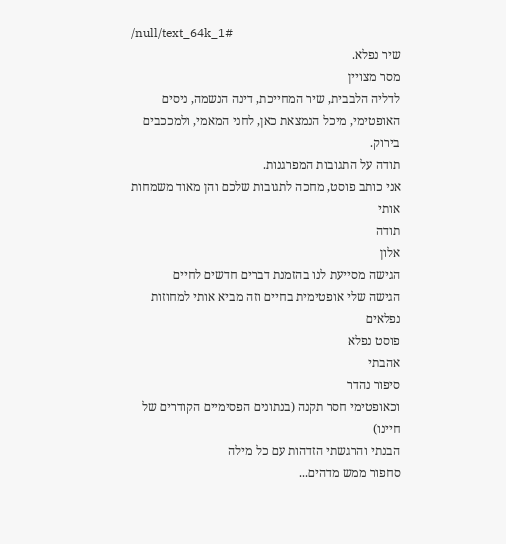/null/text_64k_1#
שיר נפלא.
מסר מצויין
לדליה הלבבית, שיר המחייכת, דינה הנשמה, ניסים האופטימי, מיכל הנמצאת כאן, לחני המאמי, ולמככבים בירוק.
תודה על התגובות המפרגנות.
אני כותב פוסט, מחכה לתגובות שלכם והן מאוד משמחות אותי
תודה
אלון
הגישה מסייעת לנו בהזמנת דברים חדשים לחיים
הגישה שלי אופטימית בחיים וזה מביא אותי למחוזות נפלאים
פוסט נפלא
אהבתי
סיפור נהדר
וכאופטימי חסר תקנה (בנתונים הפסימיים הקודרים של חיינו)
הבנתי והרגשתי הזדהות עם כל מילה
סחפור ממש מדהים...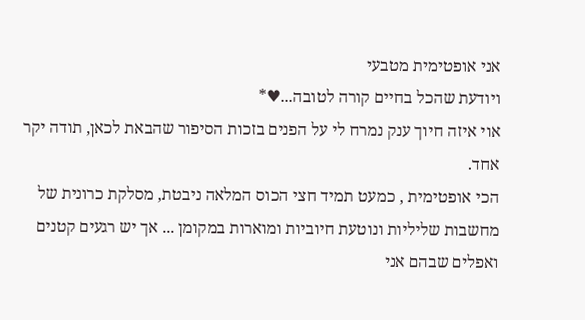אני אופטימית מטבעי
ויודעת שהכל בחיים קורה לטובה...♥*
אוי איזה חיוך ענק נמרח לי על הפנים בזכות הסיפור שהבאת לכאן, תודה יקר אחד.
הכי אופטימית , כמעט תמיד חצי הכוס המלאה ניבטת, מסלקת כרונית של מחשבות שליליות ונוטעת חיוביות ומוארות במקומן ... אך יש רגעים קטנים ואפלים שבהם אני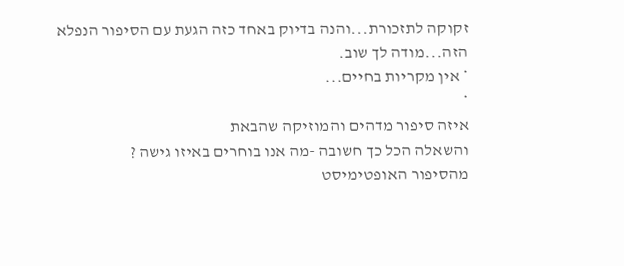זקוקה לתזכורת...והנה בדיוק באחד כזה הגעת עם הסיפור הנפלא הזה...מודה לך שוב.
* אין מקריות בחיים...
*
איזה סיפור מדהים והמוזיקה שהבאת
והשאלה הכל כך חשובה -מה אנו בוחרים באיזו גישה ?
מהסיפור האופטימיסט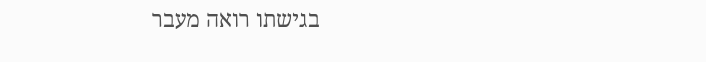בגישתו רואה מעבר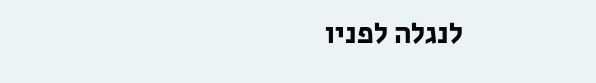לנגלה לפניו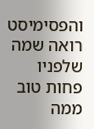והפסימיסט רואה שמה שלפניו פחות טוב ממה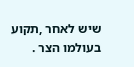שיש לאחר ,תקוע בעולמו הצר .